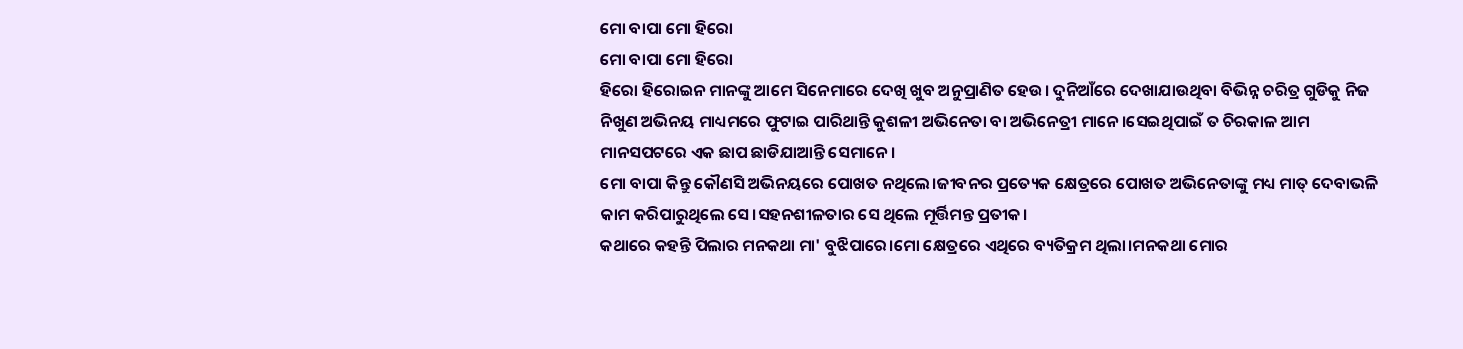ମୋ ବାପା ମୋ ହିରୋ
ମୋ ବାପା ମୋ ହିରୋ
ହିରୋ ହିରୋଇନ ମାନଙ୍କୁ ଆମେ ସିନେମାରେ ଦେଖି ଖୁବ ଅନୁପ୍ରାଣିତ ହେଉ। ଦୁନିଆଁରେ ଦେଖାଯାଉଥିବା ବିଭିନ୍ନ ଚରିତ୍ର ଗୁଡିକୁ ନିଜ ନିଖୁଣ ଅଭିନୟ ମାଧ୍ୟମରେ ଫୁଟାଇ ପାରିଥାନ୍ତି କୁଶଳୀ ଅଭିନେତା ବା ଅଭିନେତ୍ରୀ ମାନେ।ସେଇଥିପାଇଁ ତ ଚିରକାଳ ଆମ ମାନସପଟରେ ଏକ ଛାପ ଛାଡିଯାଆନ୍ତି ସେମାନେ।
ମୋ ବାପା କିନ୍ତୁ କୌଣସି ଅଭିନୟରେ ପୋଖତ ନଥିଲେ।ଜୀବନର ପ୍ରତ୍ୟେକ କ୍ଷେତ୍ରରେ ପୋଖତ ଅଭିନେତାଙ୍କୁ ମଧ୍ୟ ମାତ୍ ଦେବାଭଳି କାମ କରିପାରୁଥିଲେ ସେ।ସହନଶୀଳତାର ସେ ଥିଲେ ମୂର୍ତ୍ତିମନ୍ତ ପ୍ରତୀକ।
କଥାରେ କହନ୍ତି ପିଲାର ମନକଥା ମା' ବୁଝିପାରେ।ମୋ କ୍ଷେତ୍ରରେ ଏଥିରେ ବ୍ୟତିକ୍ରମ ଥିଲା।ମନକଥା ମୋର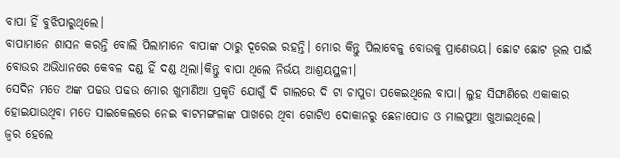ବାପା ହିଁ ବୁଝିପାରୁଥିଲେ।
ବାପାମାନେ ଶାସନ କରନ୍ତି ବୋଲି ପିଲାମାନେ ବାପାଙ୍କ ଠାରୁ ଦୂରେଇ ରହନ୍ତି। ମୋର କିନ୍ତୁ ପିଲାବେଳୁ ବୋଉକୁ ପ୍ରାଣେଭୟ। ଛୋଟ ଛୋଟ ଭୂଲ ପାଇଁ ବୋଉର ଅଭିଧାନରେ କେବଳ ଦଣ୍ଡ ହିଁ ଦଣ୍ଡ ଥିଲା।କିନ୍ତୁ ବାପା ଥିଲେ ନିର୍ଭୟ ଆଶ୍ରୟସ୍ଥଳୀ।
ସେଦିନ ମତେ ଅଙ୍କ ପଢଉ ପଢଉ ମୋର ଖୁମାଣିଆ ପ୍ରକୃତି ଯୋଗୁଁ ଦି ଗାଲରେ ଦି ଟା ଚାପୁଡା ପକେଇଥିଲେ ବାପା। ଲୁହ ସିଙ୍ଘାଣିରେ ଏକାକାର ହୋଇଯାଉଥିବା ମତେ ସାଇକେଲରେ ନେଇ ଵାଟମଙ୍ଗଳାଙ୍କ ପାଖରେ ଥିବା ଗୋଟିଏ ଦୋକାନରୁ ଛେନାପୋଡ ଓ ମାଲପୁଆ ଖୁଆଇଥିଲେ।
ଜ୍ବର ହେଲେ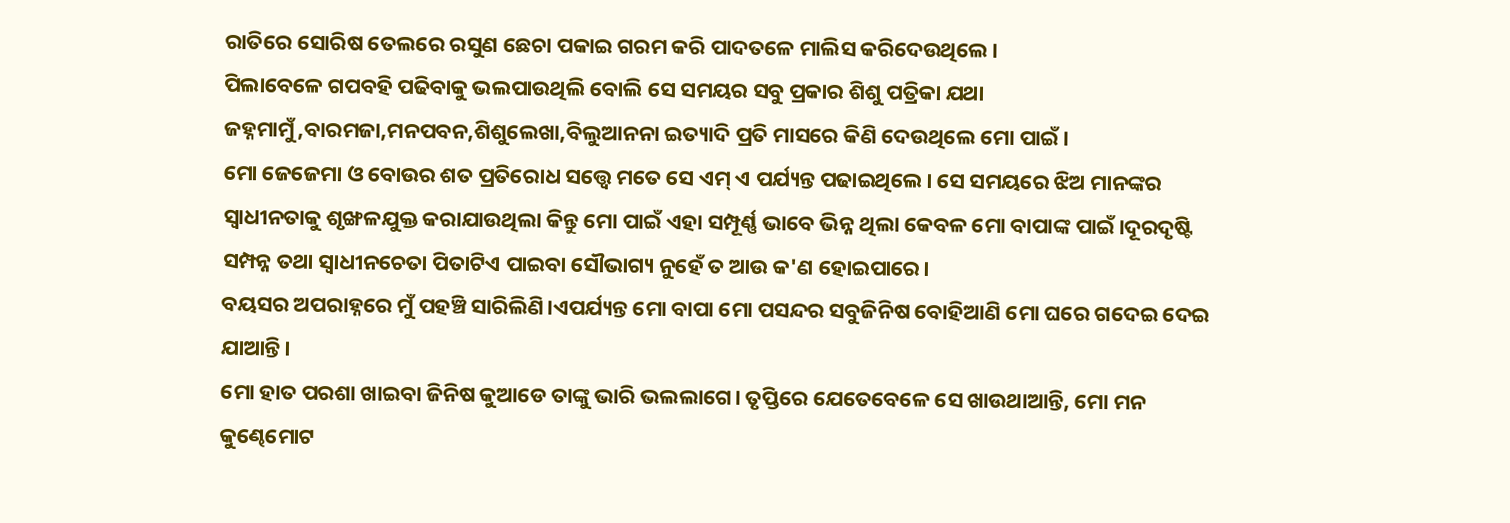ରାତିରେ ସୋରିଷ ତେଲରେ ରସୁଣ ଛେଚା ପକାଇ ଗରମ କରି ପାଦତଳେ ମାଲିସ କରିଦେଉଥିଲେ।
ପିଲାବେଳେ ଗପବହି ପଢିବାକୁ ଭଲପାଉଥିଲି ବୋଲି ସେ ସମୟର ସବୁ ପ୍ରକାର ଶିଶୁ ପତ୍ରିକା ଯଥା ଜହ୍ନମାମୁଁ,ବାରମଜା,ମନପବନ,ଶିଶୁଲେଖା,ବିଲୁଆନନା ଇତ୍ୟାଦି ପ୍ରତି ମାସରେ କିଣି ଦେଉଥିଲେ ମୋ ପାଇଁ।
ମୋ ଜେଜେମା ଓ ବୋଉର ଶତ ପ୍ରତିରୋଧ ସତ୍ତ୍ବେ ମତେ ସେ ଏମ୍ ଏ ପର୍ଯ୍ୟନ୍ତ ପଢାଇଥିଲେ। ସେ ସମୟରେ ଝିଅ ମାନଙ୍କର ସ୍ବାଧୀନତାକୁ ଶୃଙ୍ଖଳଯୁକ୍ତ କରାଯାଉଥିଲା କିନ୍ତୁ ମୋ ପାଇଁ ଏହା ସମ୍ପୂର୍ଣ୍ଣ ଭାବେ ଭିନ୍ନ ଥିଲା କେବଳ ମୋ ବାପାଙ୍କ ପାଇଁ।ଦୂରଦୃଷ୍ଟି ସମ୍ପନ୍ନ ତଥା ସ୍ବାଧୀନଚେତା ପିତାଟିଏ ପାଇବା ସୌଭାଗ୍ୟ ନୁହେଁ ତ ଆଉ କ'ଣ ହୋଇପାରେ।
ବୟସର ଅପରାହ୍ନରେ ମୁଁ ପହଞ୍ଚି ସାରିଲିଣି।ଏପର୍ଯ୍ୟନ୍ତ ମୋ ବାପା ମୋ ପସନ୍ଦର ସବୁଜିନିଷ ବୋହିଆଣି ମୋ ଘରେ ଗଦେଇ ଦେଇ ଯାଆନ୍ତି।
ମୋ ହାତ ପରଶା ଖାଇବା ଜିନିଷ କୁଆଡେ ତାଙ୍କୁ ଭାରି ଭଲଲାଗେ। ତୃପ୍ତିରେ ଯେତେବେଳେ ସେ ଖାଉଥାଆନ୍ତି, ମୋ ମନ କୁଣ୍ଢେମୋଟ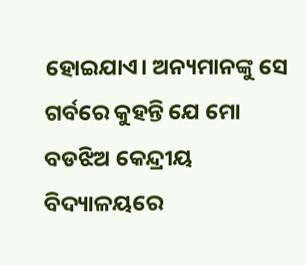ହୋଇଯାଏ। ଅନ୍ୟମାନଙ୍କୁ ସେ ଗର୍ବରେ କୁହନ୍ତି ଯେ ମୋ ବଡଝିଅ କେନ୍ଦ୍ରୀୟ ବିଦ୍ୟାଳୟରେ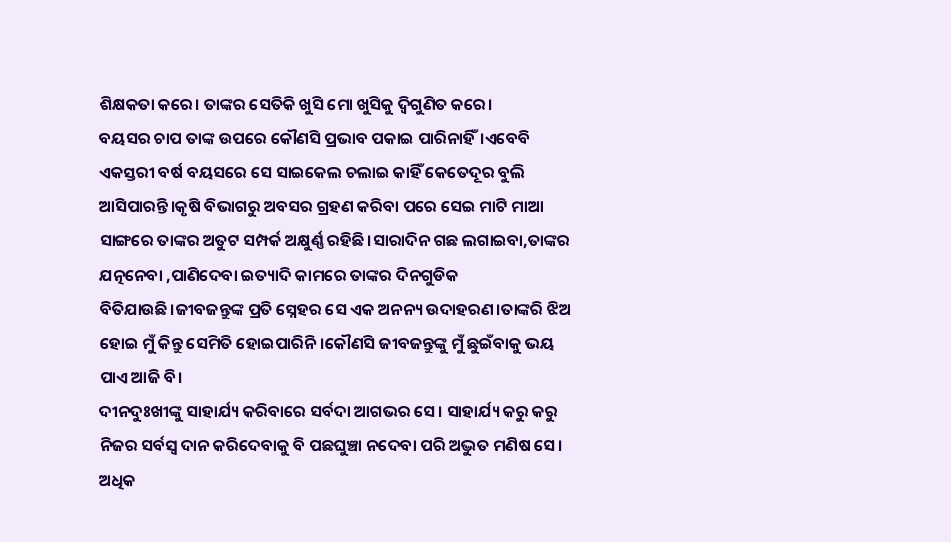ଶିକ୍ଷକତା କରେ। ତାଙ୍କର ସେତିକି ଖୁସି ମୋ ଖୁସିକୁ ଦ୍ବିଗୁଣିତ କରେ।
ବୟସର ଚାପ ତାଙ୍କ ଉପରେ କୌଣସି ପ୍ରଭାବ ପକାଇ ପାରିନାହିଁ।ଏବେବି ଏକସ୍ତରୀ ବର୍ଷ ବୟସରେ ସେ ସାଇକେଲ ଚଲାଇ କାହିଁ କେତେଦୂର ବୁଲି ଆସିପାରନ୍ତି।କୃଷି ବିଭାଗରୁ ଅବସର ଗ୍ରହଣ କରିବା ପରେ ସେଇ ମାଟି ମାଆ ସାଙ୍ଗରେ ତାଙ୍କର ଅତୁଟ ସମ୍ପର୍କ ଅକ୍ଷୁର୍ଣ୍ଣ ରହିଛି।ସାରାଦିନ ଗଛ ଲଗାଇବା,ତାଙ୍କର ଯତ୍ନନେବା ,ପାଣିଦେବା ଇତ୍ୟାଦି କାମରେ ତାଙ୍କର ଦିନଗୁଡିକ ବିତିଯାଉଛି।ଜୀବଜନ୍ତୁଙ୍କ ପ୍ରତି ସ୍ନେହର ସେ ଏକ ଅନନ୍ୟ ଉଦାହରଣ।ତାଙ୍କରି ଝିଅ ହୋଇ ମୁଁ କିନ୍ତୁ ସେମିତି ହୋଇପାରିନି।କୌଣସି ଜୀବଜନ୍ତୁଙ୍କୁ ମୁଁ ଛୁଇଁବାକୁ ଭୟ ପାଏ ଆଜି ବି।
ଦୀନଦୁଃଖୀଙ୍କୁ ସାହାର୍ଯ୍ୟ କରିବାରେ ସର୍ବଦା ଆଗଭର ସେ। ସାହାର୍ଯ୍ୟ କରୁ କରୁ ନିଜର ସର୍ବସ୍ବ ଦାନ କରିଦେବାକୁ ବି ପଛଘୁଞ୍ଚା ନଦେବା ପରି ଅଦ୍ଭୁତ ମଣିଷ ସେ। ଅଧିକ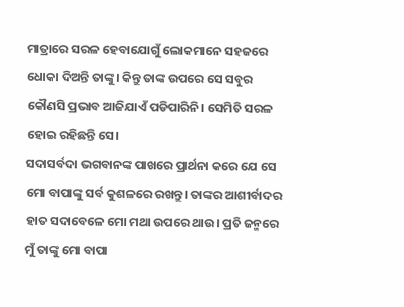ମାତ୍ରାରେ ସରଳ ହେବାଯୋଗୁଁ ଲୋକମାନେ ସହଜରେ ଧୋକା ଦିଅନ୍ତି ତାଙ୍କୁ। କିନ୍ତୁ ତାଙ୍କ ଉପରେ ସେ ସବୁର କୌଣସି ପ୍ରଭାବ ଆଜିଯାଏଁ ପଡିପାରିନି। ସେମିତି ସରଳ ହୋଇ ରହିଛନ୍ତି ସେ।
ସଦାସର୍ବଦା ଭଗବାନଙ୍କ ପାଖରେ ପ୍ରାର୍ଥନା କରେ ଯେ ସେ ମୋ ବାପାଙ୍କୁ ସର୍ବ କୁଶଳରେ ରଖନ୍ତୁ। ତାଙ୍କର ଆଶୀର୍ବାଦର ହାତ ସଦାବେଳେ ମୋ ମଥା ଉପରେ ଥାଉ। ପ୍ରତି ଜନ୍ମରେ ମୁଁ ତାଙ୍କୁ ମୋ ବାପା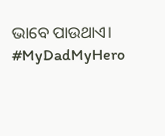ଭାବେ ପାଉଥାଏ।
#MyDadMyHero